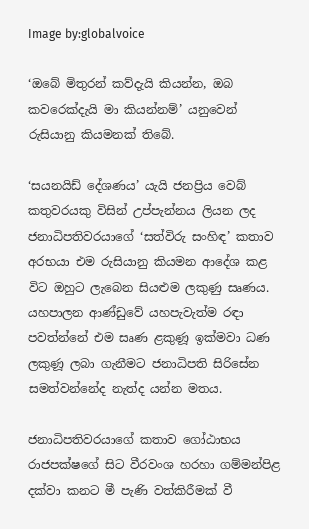Image by:globalvoice

‘ඔබේ මිතුරන් කව්දැයි කියන්න, ඔබ කවරෙක්දැයි මා කියන්නම්’ යනුවෙන් රුසියානු කියමනක් තිබේ.

‘සයනයිඩ් දේශණය’ යැයි ජනප්‍රිය වෙබ් කතුවරයකු විසින් උප්පැන්නය ලියන ලද ජනාධිපතිවරයාගේ ‘සත්විරු සංහිඳ’ කතාව අරභයා එම රුසියානු කියමන ආදේශ කළ විට ඔහුට ලැබෙන සියළුම ලකුණු සෘණය. යහපාලන ආණ්ඩුවේ යහපැවැත්ම රඳා පවත්න්නේ එම සෘණ ළකුණූ ඉක්මවා ධණ ලකුණූ ලබා ගැනීමට ජනාධිපති සිරිසේන සමත්වන්නේද නැත්ද යන්න මතය.

ජනාධිපතිවරයාගේ කතාව ගෝඨාභය රාජපක්ෂගේ සිට වීරවංශ හරහා ගම්මන්පිළ දක්වා කනට මී පැණි වත්කිරීමක් වී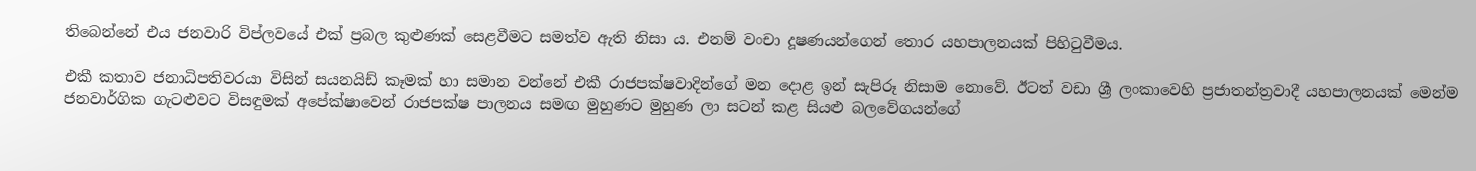තිබෙන්නේ එය ජනවාරි විප්ලවයේ එක් ප්‍රබල කුළුණක් සෙළවීමට සමත්ව ඇති නිසා ය. එනම් වංචා දූෂණයන්ගෙන් තොර යහපාලනයක් පිහිටුවීමය.

එකී කතාව ජනාධිපතිවරයා විසින් සයනයිඩ් කෑමක් හා සමාන වන්නේ එකී රාජපක්ෂවාදින්ගේ මන දොළ ඉන් සැපිරූ නිසාම නොවේ. ඊටත් වඩා ශ්‍රී ලංකාවෙහි ප්‍රජාතන්ත්‍රවාදී යහපාලනයක් මෙන්ම ජනවාර්ගික ගැටළුවට විසඳුමක් අපේක්ෂාවෙන් රාජපක්ෂ පාලනය සමඟ මුහුණට මුහුණ ලා සටන් කළ සියළු බලවේගයන්ගේ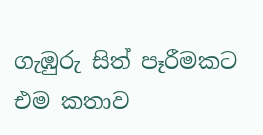ගැඹුරු සිත් පෑරීමකට එම කතාව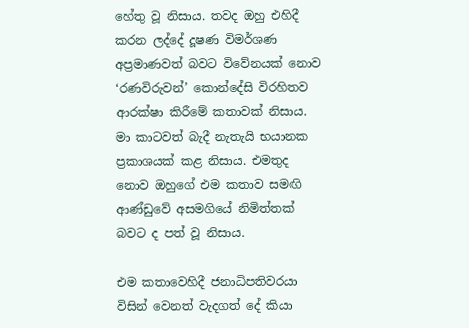හේතු වූ නිසාය. තවද ඔහු එහිදී කරන ලද්දේ දූෂණ විමර්ශණ අප්‍රමාණවත් බවට විවේනයක් නොව ‘රණවිරුවන්’ කොන්දේසි විරහිතව ආරක්ෂා කිරීමේ කතාවක් නිසාය. මා කාටවත් බැදී නැතැයි භයානක ප්‍රකාශයක් කළ නිසාය. එමතුද නොව ඔහුගේ එම කතාව සමඟි ආණ්ඩුවේ අසමගියේ නිමිත්තක් බවට ද පත් වූ නිසාය.

එම කතාවෙහිදී ජනාධිපතිවරයා විසින් වෙනත් වැදගත් දේ කියා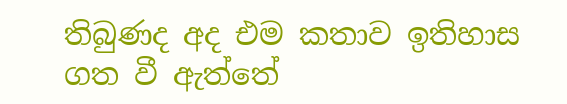තිබුණද අද එම කතාව ඉතිහාස ගත වී ඇත්තේ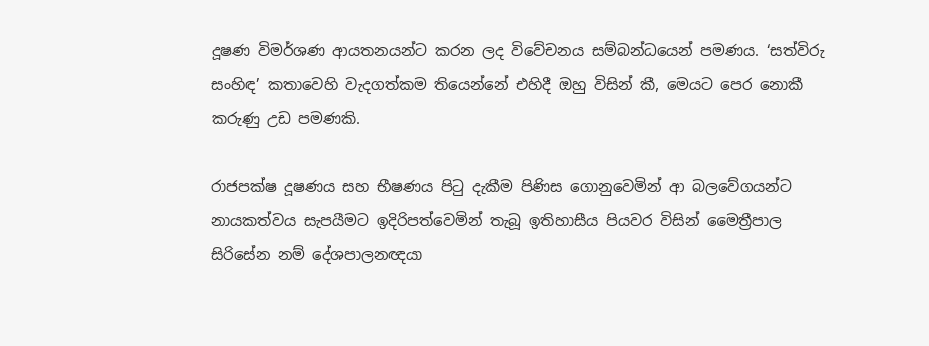දූෂණ විමර්ශණ ආයතනයන්ට කරන ලද විවේචනය සම්බන්ධයෙන් පමණය. ‘සත්විරු සංහිඳ’ කතාවෙහි වැදගත්කම තියෙන්නේ එහිදී ඔහු විසින් කී, මෙයට පෙර නොකී කරුණු උඩ පමණකි.

රාජපක්ෂ දූෂණය සහ භීෂණය පිටු දැකීම පිණිස ගොනුවෙමින් ආ බලවේගයන්ට නායකත්වය සැපයීමට ඉදිරිපත්වෙමින් තැබූ ඉතිහාසීය පියවර විසින් මෛත්‍රීපාල සිරිසේන නම් දේශපාලනඥයා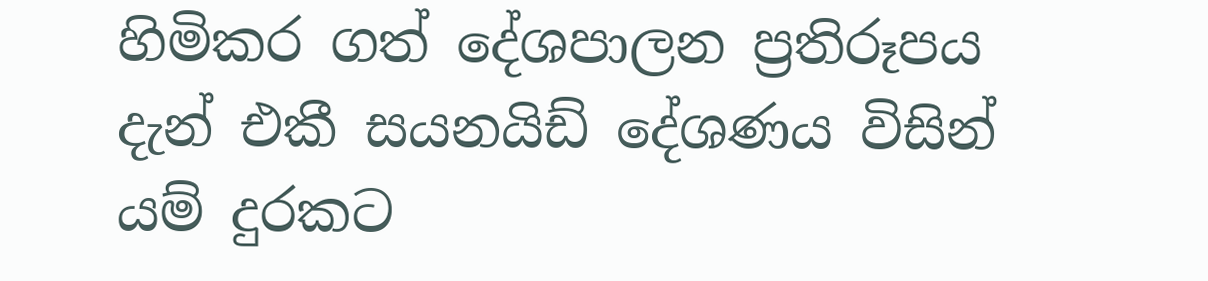හිමිකර ගත් දේශපාලන ප්‍රතිරූපය දැන් එකී සයනයිඩ් දේශණය විසින් යම් දුරකට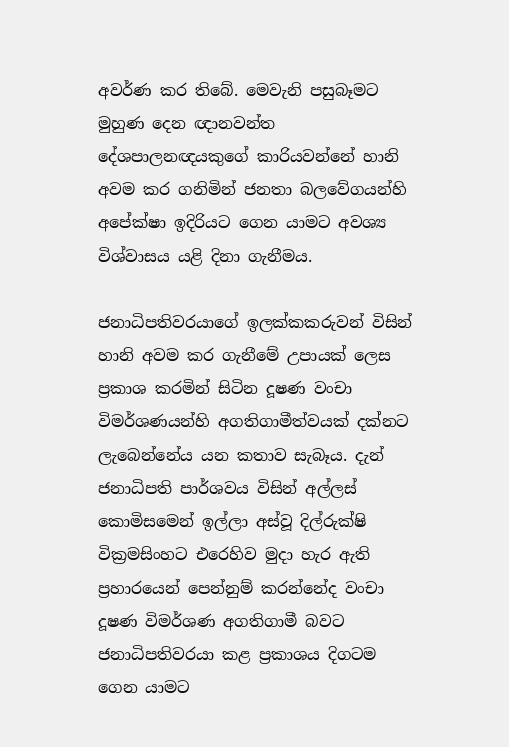අවර්ණ කර තිබේ. මෙවැනි පසුබෑමට මුහුණ දෙන ඥානවන්ත දේශපාලනඥයකුගේ කාරියවන්නේ හානි අවම කර ගනිමින් ජනතා බලවේගයන්හි අපේක්ෂා ඉදිරියට ගෙන යාමට අවශ්‍ය විශ්වාසය යළි දිනා ගැනීමය.

ජනාධිපතිවරයාගේ ඉලක්කකරුවන් විසින් හානි අවම කර ගැනීමේ උපායක් ලෙස ප්‍රකාශ කරමින් සිටින දූෂණ වංචා විමර්ශණයන්හි අගතිගාමීත්වයක් දක්නට ලැබෙන්නේය යන කතාව සැබෑය‍. දැන් ජනාධිපති පාර්ශවය විසින් අල්ලස් කොමිසමෙන් ඉල්ලා අස්වූ දිල්රුක්ෂි වික්‍රමසිංහට එරෙහිව මුදා හැර ඇති ප්‍රහාරයෙන් පෙන්නුම් කරන්නේද වංචා දූෂණ විමර්ශණ අගතිගාමී බවට ජනාධිපතිවරයා කළ ප්‍රකාශය දිගටම ගෙන යාමට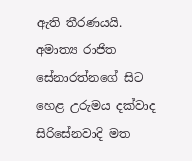ඇති තීරණයයි. අමාත්‍ය රාජිත සේනාරත්නගේ සිට හෙළ උරුමය දක්වාද සිරිසේනවාදි මත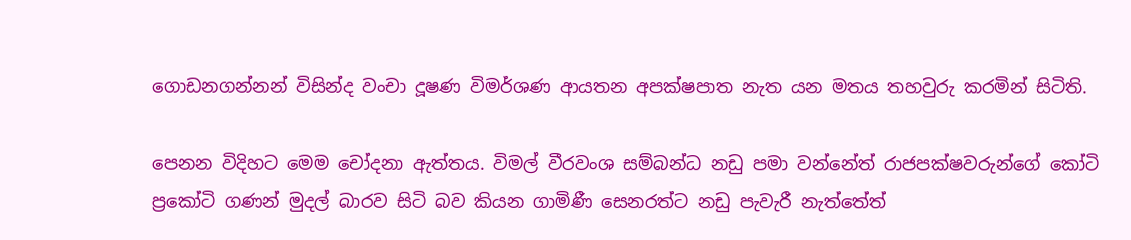ගොඩනගන්නන් විසින්ද වංචා දූෂණ විමර්ශණ ආයතන අපක්ෂපාත නැත යන මතය තහවුරු කරමින් සිටිති.

පෙනන විදිහට මෙම චෝදනා ඇත්තය. විමල් වීරවංශ සම්බන්ධ නඩු පමා වන්නේත් රාජපක්ෂවරුන්ගේ කෝටි ප්‍රකෝටි ගණන් මුදල් බාරව සිටි බව කියන ගාමිණී සෙනරත්ට නඩු පැවැරී නැත්තේත්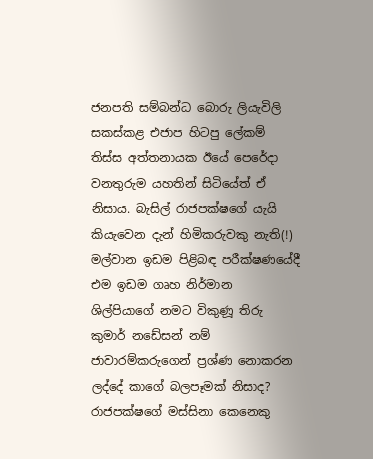ජනපති සම්බන්ධ බොරු ලියැවිලි සකස්කළ එජාප හිටපු ලේකම් තිස්ස අත්තනායක ඊයේ පෙරේදා වනතුරුම යහතින් සිටියේත් ඒ නිසාය. බැසිල් රාජපක්ෂගේ යැයි කියැවෙන දැන් හිමිකරුවකු නැති(!) මල්වාන ඉඩම පිළිබඳ පරීක්ෂණයේදී එම ඉඩම ගෘහ නිර්මාන ශිල්පියාගේ නමට විකුණූ තිරු කුමාර් නඩේසන් නම් ජාවාරම්කරුගෙන් ප්‍රශ්ණ නොකරන ලද්දේ කාගේ බලපෑමක් නිසාද? රාජපක්ෂගේ මස්සිනා කෙනෙකු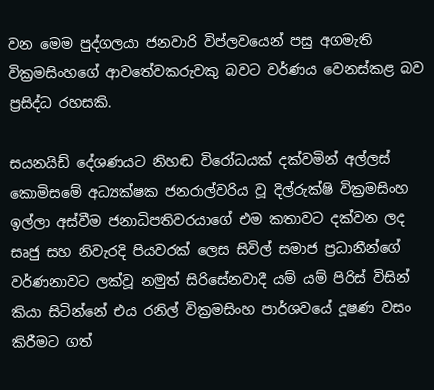වන මෙම පුද්ගලයා ජනවාරි විප්ලවයෙන් පසු අගමැති වික්‍රමසිංහගේ ආවතේවකරුවකු බවට වර්ණය වෙනස්කළ බව ප්‍රසිද්ධ රහසකි.

සයනයිඩ් දේශණයට නිහඬ විරෝධයක් දක්වමින් අල්ලස් කොමිසමේ අධ්‍යක්ෂක ජනරාල්වරිය වූ දිල්රුක්ෂි වික්‍රමසිංහ ඉල්ලා අස්වීම ජනාධිපතිවරයාගේ එම කතාවට දක්වන ලද සෘජු සහ නිවැරදි පියවරක් ලෙස සිවිල් සමාජ ප්‍රධානීන්ගේ වර්ණනාවට ලක්වූ නමුත් සිරිසේනවාදී යම් යම් පිරිස් විසින් කියා සිටින්නේ එය රනිල් වික්‍රමසිංහ පාර්ශවයේ දූෂණ වසං කිරීමට ගත්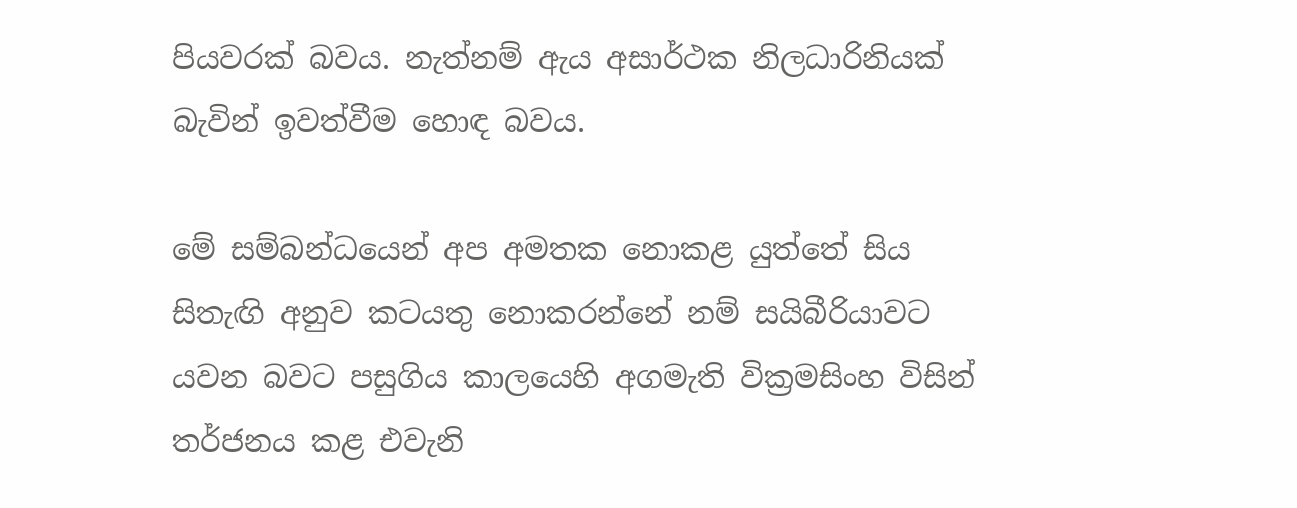පියවරක් බවය. නැත්නම් ඇය අසාර්ථක නිලධාරිනියක් බැවින් ඉවත්වීම හොඳ බවය.

මේ සම්බන්ධයෙන් අප අමතක නොකළ යුත්තේ සිය සිතැඟි අනුව කටයතු නොකරන්නේ නම් සයිබීරියාවට යවන බවට පසුගිය කාලයෙහි අගමැති වික්‍රමසිංහ විසින් තර්ජනය කළ එවැනි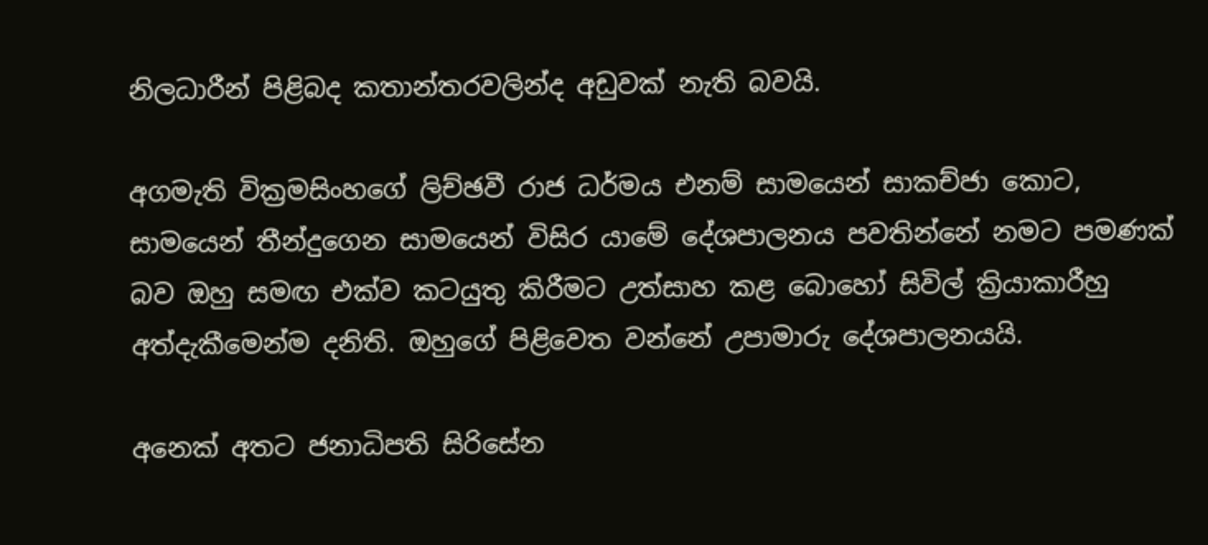නිලධාරීන් පිළිබද කතාන්තරවලින්ද අඩුවක් නැති බවයි.

අගමැති වික්‍රමසිංහගේ ලිච්ඡවී රාජ ධර්මය එනම් සාමයෙන් සාකච්ජා කොට, සාමයෙන් තීන්දුගෙන සාමයෙන් විසිර යාමේ දේශපාලනය පවතින්නේ නමට පමණක් බව ඔහු සමඟ එක්ව කටයුතු කිරීමට උත්සාහ කළ බොහෝ සිවිල් ක්‍රියාකාරීහු අත්දැකීමෙන්ම දනිති. ඔහුගේ පිළිවෙත වන්නේ උපාමාරු දේශපාලනයයි.

අනෙක් අතට ජනාධිපති සිරිසේන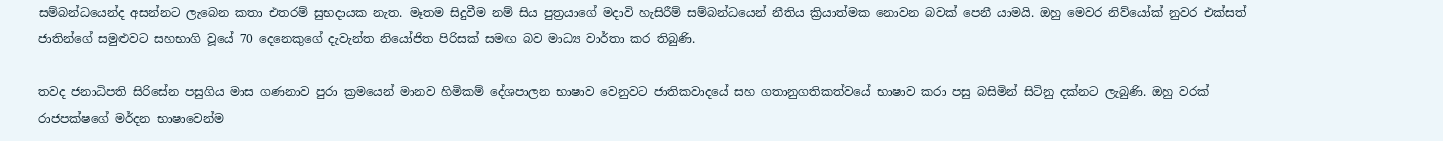සම්බන්ධයෙන්ද අසන්නට ලැබෙන කතා එතරම් සුභදායක නැත. මෑතම සිදුවීම නම් සිය පුත්‍රයාගේ මදාවි හැසිරීම් සම්බන්ධයෙන් නීතිය ක්‍රියාත්මක නොවන බවක් පෙනී යාමයි. ඔහු මෙවර නිව්යෝක් නුවර එක්සත් ජාතින්ගේ සමුළුවට සහභාගි වූයේ 70 දෙනෙකුගේ දැවැන්ත නියෝජිත පිරිසක් සමඟ බව මාධ්‍ය වාර්තා කර තිබුණි.

තවද ජනාධිපති සිරිසේන පසුගිය මාස ගණනාව පුරා ක්‍රමයෙන් මානව හිමිකම් දේශපාලන භාෂාව වෙනුවට ජාතිකවාදයේ සහ ගතානුගතිකත්වයේ භාෂාව කරා පසු බසිමින් සිටිනු දක්නට ලැබුණි. ඔහු වරක් රාජපක්ෂගේ මර්දන භාෂාවෙන්ම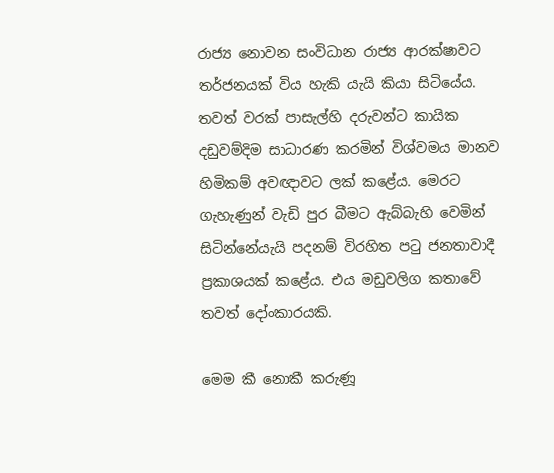රාජ්‍ය නොවන සංවිධාන රාජ්‍ය ආරක්ෂාවට තර්ජනයක් විය හැකි යැයි කියා සිටියේය. තවත් වරක් පාසැල්හි දරුවන්ට කායික දඩුවම්දිම සාධාරණ කරමින් විශ්වමය මානව හිමිකම් අවඥාවට ලක් කළේය. මෙරට ගැහැණුන් වැඩි පුර බීමට ඇබ්බැහි වෙමින් සිටින්නේයැයි පදනම් විරහිත පටු ජනතාවාදී ප්‍රකාශයක් කළේය. එය මඩුවලිග කතාවේ තවත් දෝංකාරයකි.

මෙම කී නොකී කරුණූ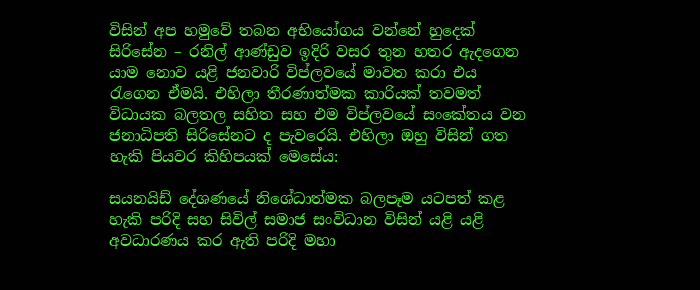විසින් අප හමුවේ තබන අභියෝගය වන්නේ හුදෙක් සිරිසේන – රනිල් ආණ්ඩුව ඉදිරි වසර තුන හතර ඇදගෙන යාම නොව යළි ජනවාරි විප්ලවයේ මාවත කරා එය රැගෙන ඒමයි. එහිලා තීරණාත්මක කාරියක් තවමත් විධායක බලතල සහිත සහ එම විප්ලවයේ සංකේතය වන ජනාධිපති සිරිසේනට ද පැවරෙයි. එහිලා ඔහු විසින් ගත හැකි පියවර කිහිපයක් මෙසේය:

සයනයිඩ් දේශණයේ නිශේධාත්මක බලපෑම යටපත් කළ හැකි පරිදි සහ සිවිල් සමාජ සංවිධාන විසින් යළි යළි අවධාරණය කර ඇති පරිදි මහා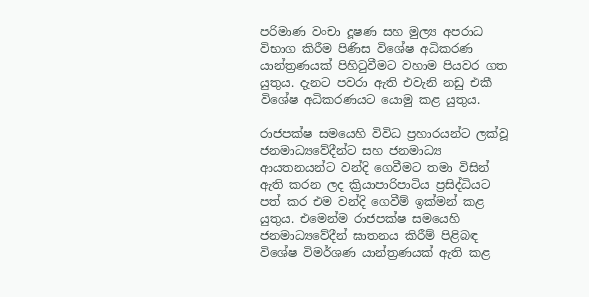පරිමාණ වංචා දූෂණ සහ මුල්‍ය අපරාධ විභාග කිරීම පිණිස විශේෂ අධිකරණ යාන්ත්‍රණයක් පිහිටුවීමට වහාම පියවර ගත යුතුය‍. දැනට පවරා ඇති එවැනි නඩු එකී විශේෂ අධිකරණයට යොමු කළ යුතුය.

රාජපක්ෂ සමයෙහි විවිධ ප්‍රහාරයන්ට ලක්වූ ජනමාධ්‍යවේදීන්ට සහ ජනමාධ්‍ය ආයතනයන්ට වන්දි ගෙවීමට තමා විසින් ඇති කරන ලද ක්‍රියාපාරිපාටිය ප්‍රසිද්ධියට පත් කර එම වන්දි ගෙවීම් ඉක්මන් කළ යුතුය. එමෙන්ම රාජපක්ෂ සමයෙහි ජනමාධ්‍යවේදීන් ඝාතනය කිරීම් පිළිබඳ විශේෂ විමර්ශණ යාන්ත්‍රණයක් ඇති කළ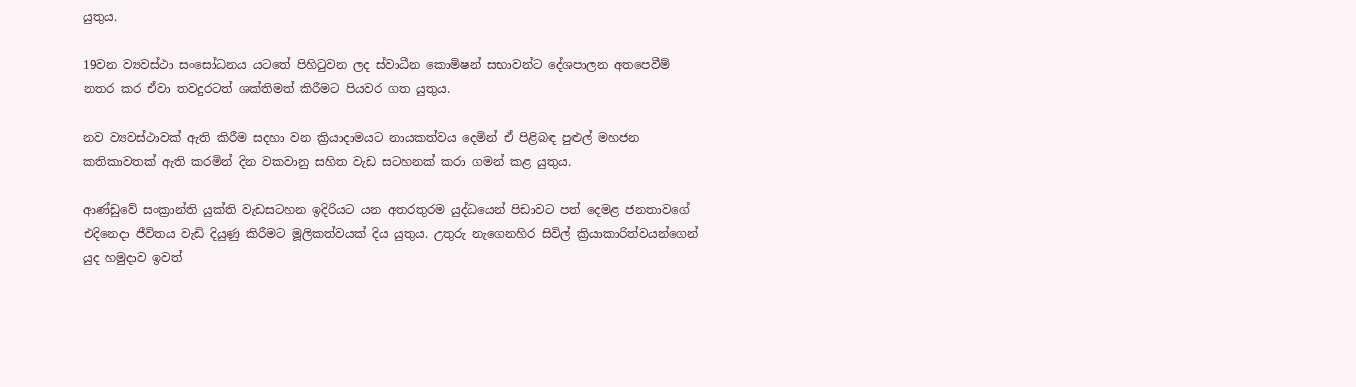යුතුය.

19වන ව්‍යවස්ථා සංසෝධනය යටතේ පිහිටුවන ලද ස්වාධීන කොමිෂන් සභාවන්ට දේශපාලන අතපෙවීම් නතර කර ඒවා තවදුරටත් ශක්තිමත් කිරීමට පියවර ගත යුතුය.

නව ව්‍යවස්ථාවක් ඇති කිරීම සදහා වන ක්‍රියාදාමයට නායකත්වය දෙමින් ඒ පිළිබඳ පුළුල් මහජන කතිකාවතක් ඇති කරමින් දින වකවානු සහිත වැඩ සටහනක් කරා ගමන් කළ යුතුය.

ආණ්ඩුවේ සංක්‍රාන්ති යුක්ති වැඩසටහන ඉදිරියට යන අතරතුරම යුද්ධයෙන් පිඩාවට පත් දෙමළ ජනතාවගේ එදිනෙදා ජීවිතය වැඩි දියුණු කිරීමට මූලිකත්වයක් දිය යුතුය. උතුරු නැගෙනහිර සිවිල් ක්‍රියාකාරිත්වයන්ගෙන් යුද හමුදාව ඉවත්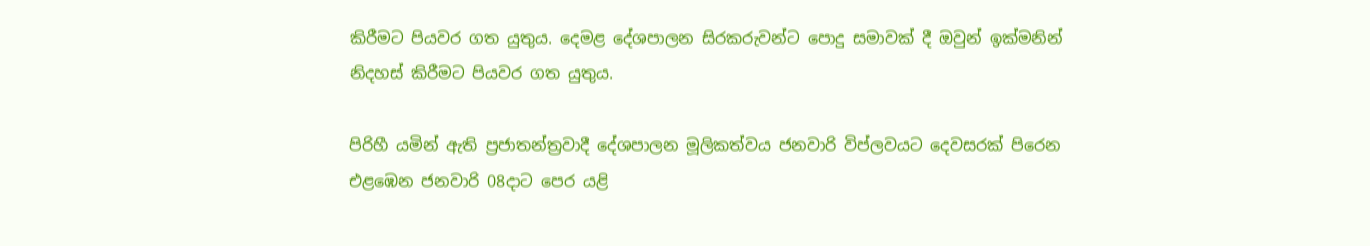කිරීමට පියවර ගත යුතුය. දෙමළ දේශපාලන සිරකරුවන්ට පොදු සමාවක් දී ඔවුන් ඉක්මනින් නිදහස් කිරීමට පියවර ගත යුතුය.

පිරිහී යමින් ඇති ප්‍රජාතන්ත්‍රවාදී දේශපාලන මූලිකත්වය ජනවාරි විප්ලවයට දෙවසරක් පිරෙන එළඹෙන ජනවාරි 08දාට පෙර යළි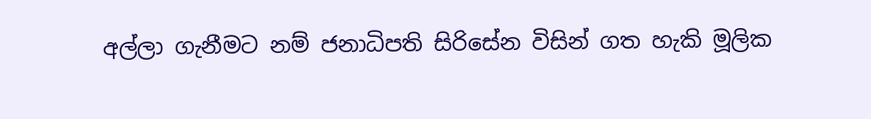අල්ලා ගැනීමට නම් ජනාධිපති සිරිසේන විසින් ගත හැකි මූලික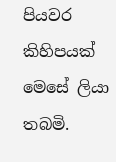පියවර කිහිපයක් මෙසේ ලියා තබමි.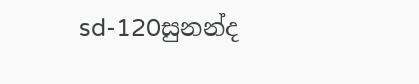sd-120සුනන්ද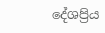දේශප්‍රිය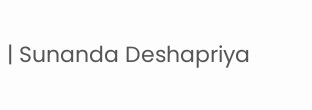| Sunanda Deshapriya